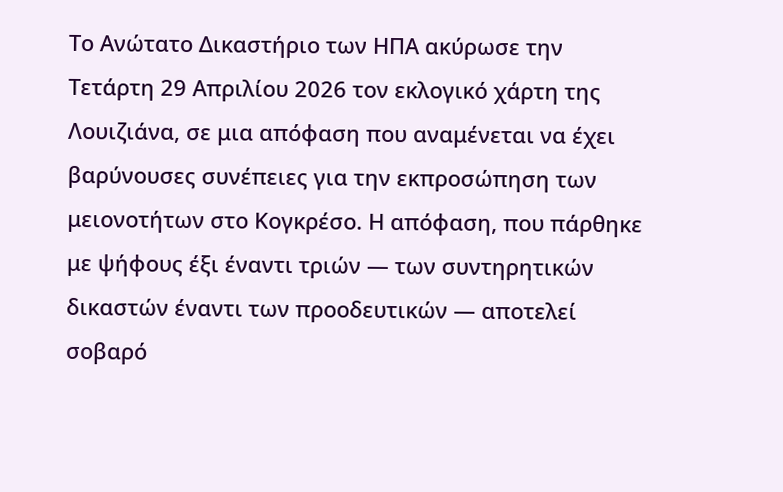Το Ανώτατο Δικαστήριο των ΗΠΑ ακύρωσε την Τετάρτη 29 Απριλίου 2026 τον εκλογικό χάρτη της Λουιζιάνα, σε μια απόφαση που αναμένεται να έχει βαρύνουσες συνέπειες για την εκπροσώπηση των μειονοτήτων στο Κογκρέσο. Η απόφαση, που πάρθηκε με ψήφους έξι έναντι τριών — των συντηρητικών δικαστών έναντι των προοδευτικών — αποτελεί σοβαρό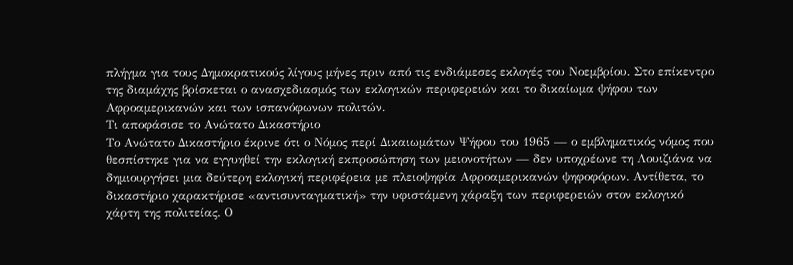πλήγμα για τους Δημοκρατικούς λίγους μήνες πριν από τις ενδιάμεσες εκλογές του Νοεμβρίου. Στο επίκεντρο της διαμάχης βρίσκεται ο ανασχεδιασμός των εκλογικών περιφερειών και το δικαίωμα ψήφου των Αφροαμερικανών και των ισπανόφωνων πολιτών.
Τι αποφάσισε το Ανώτατο Δικαστήριο
Το Ανώτατο Δικαστήριο έκρινε ότι ο Νόμος περί Δικαιωμάτων Ψήφου του 1965 — ο εμβληματικός νόμος που θεσπίστηκε για να εγγυηθεί την εκλογική εκπροσώπηση των μειονοτήτων — δεν υποχρέωνε τη Λουιζιάνα να δημιουργήσει μια δεύτερη εκλογική περιφέρεια με πλειοψηφία Αφροαμερικανών ψηφοφόρων. Αντίθετα, το δικαστήριο χαρακτήρισε «αντισυνταγματική» την υφιστάμενη χάραξη των περιφερειών στον εκλογικό χάρτη της πολιτείας. Ο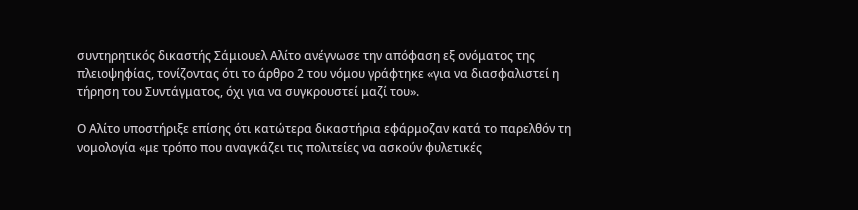συντηρητικός δικαστής Σάμιουελ Αλίτο ανέγνωσε την απόφαση εξ ονόματος της πλειοψηφίας, τονίζοντας ότι το άρθρο 2 του νόμου γράφτηκε «για να διασφαλιστεί η τήρηση του Συντάγματος, όχι για να συγκρουστεί μαζί του».

Ο Αλίτο υποστήριξε επίσης ότι κατώτερα δικαστήρια εφάρμοζαν κατά το παρελθόν τη νομολογία «με τρόπο που αναγκάζει τις πολιτείες να ασκούν φυλετικές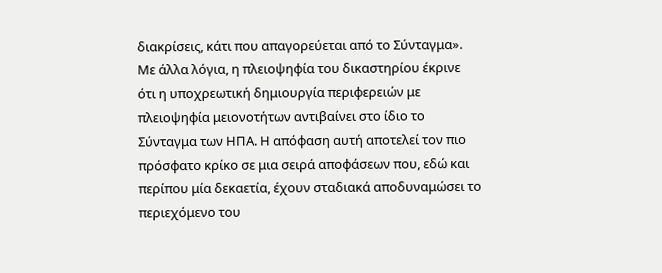διακρίσεις, κάτι που απαγορεύεται από το Σύνταγμα». Με άλλα λόγια, η πλειοψηφία του δικαστηρίου έκρινε ότι η υποχρεωτική δημιουργία περιφερειών με πλειοψηφία μειονοτήτων αντιβαίνει στο ίδιο το Σύνταγμα των ΗΠΑ. Η απόφαση αυτή αποτελεί τον πιο πρόσφατο κρίκο σε μια σειρά αποφάσεων που, εδώ και περίπου μία δεκαετία, έχουν σταδιακά αποδυναμώσει το περιεχόμενο του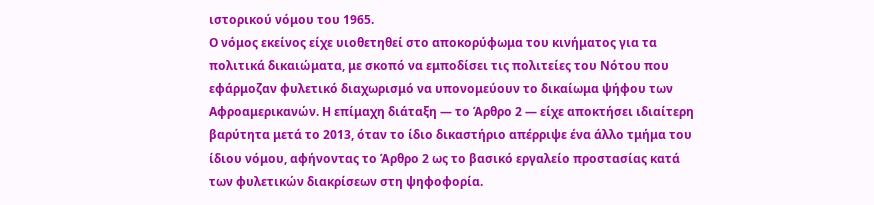ιστορικού νόμου του 1965.
Ο νόμος εκείνος είχε υιοθετηθεί στο αποκορύφωμα του κινήματος για τα πολιτικά δικαιώματα, με σκοπό να εμποδίσει τις πολιτείες του Νότου που εφάρμοζαν φυλετικό διαχωρισμό να υπονομεύουν το δικαίωμα ψήφου των Αφροαμερικανών. Η επίμαχη διάταξη — το Άρθρο 2 — είχε αποκτήσει ιδιαίτερη βαρύτητα μετά το 2013, όταν το ίδιο δικαστήριο απέρριψε ένα άλλο τμήμα του ίδιου νόμου, αφήνοντας το Άρθρο 2 ως το βασικό εργαλείο προστασίας κατά των φυλετικών διακρίσεων στη ψηφοφορία.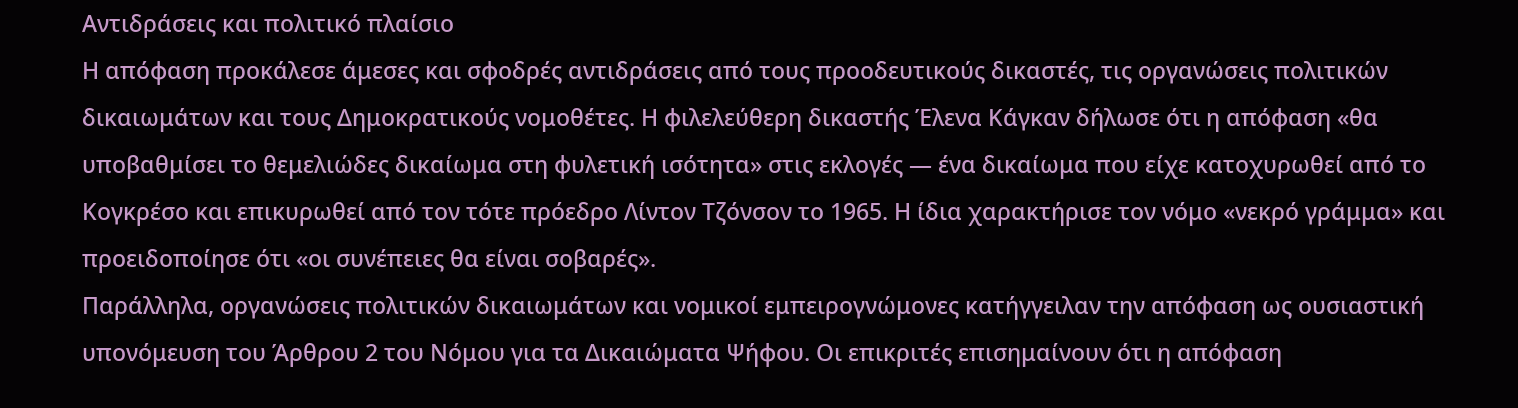Αντιδράσεις και πολιτικό πλαίσιο
Η απόφαση προκάλεσε άμεσες και σφοδρές αντιδράσεις από τους προοδευτικούς δικαστές, τις οργανώσεις πολιτικών δικαιωμάτων και τους Δημοκρατικούς νομοθέτες. Η φιλελεύθερη δικαστής Έλενα Κάγκαν δήλωσε ότι η απόφαση «θα υποβαθμίσει το θεμελιώδες δικαίωμα στη φυλετική ισότητα» στις εκλογές — ένα δικαίωμα που είχε κατοχυρωθεί από το Κογκρέσο και επικυρωθεί από τον τότε πρόεδρο Λίντον Τζόνσον το 1965. Η ίδια χαρακτήρισε τον νόμο «νεκρό γράμμα» και προειδοποίησε ότι «οι συνέπειες θα είναι σοβαρές».
Παράλληλα, οργανώσεις πολιτικών δικαιωμάτων και νομικοί εμπειρογνώμονες κατήγγειλαν την απόφαση ως ουσιαστική υπονόμευση του Άρθρου 2 του Νόμου για τα Δικαιώματα Ψήφου. Οι επικριτές επισημαίνουν ότι η απόφαση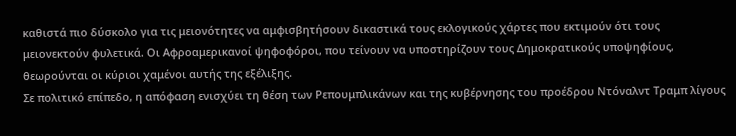καθιστά πιο δύσκολο για τις μειονότητες να αμφισβητήσουν δικαστικά τους εκλογικούς χάρτες που εκτιμούν ότι τους μειονεκτούν φυλετικά. Οι Αφροαμερικανοί ψηφοφόροι, που τείνουν να υποστηρίζουν τους Δημοκρατικούς υποψηφίους, θεωρούνται οι κύριοι χαμένοι αυτής της εξέλιξης.
Σε πολιτικό επίπεδο, η απόφαση ενισχύει τη θέση των Ρεπουμπλικάνων και της κυβέρνησης του προέδρου Ντόναλντ Τραμπ λίγους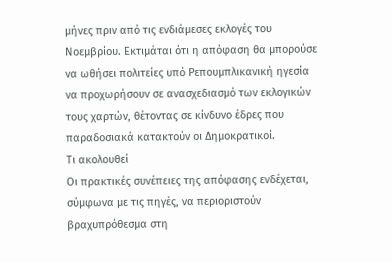μήνες πριν από τις ενδιάμεσες εκλογές του Νοεμβρίου. Εκτιμάται ότι η απόφαση θα μπορούσε να ωθήσει πολιτείες υπό Ρεπουμπλικανική ηγεσία να προχωρήσουν σε ανασχεδιασμό των εκλογικών τους χαρτών, θέτοντας σε κίνδυνο έδρες που παραδοσιακά κατακτούν οι Δημοκρατικοί.
Τι ακολουθεί
Οι πρακτικές συνέπειες της απόφασης ενδέχεται, σύμφωνα με τις πηγές, να περιοριστούν βραχυπρόθεσμα στη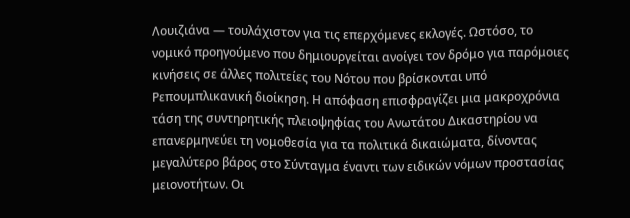Λουιζιάνα — τουλάχιστον για τις επερχόμενες εκλογές. Ωστόσο, το νομικό προηγούμενο που δημιουργείται ανοίγει τον δρόμο για παρόμοιες κινήσεις σε άλλες πολιτείες του Νότου που βρίσκονται υπό Ρεπουμπλικανική διοίκηση. Η απόφαση επισφραγίζει μια μακροχρόνια τάση της συντηρητικής πλειοψηφίας του Ανωτάτου Δικαστηρίου να επανερμηνεύει τη νομοθεσία για τα πολιτικά δικαιώματα, δίνοντας μεγαλύτερο βάρος στο Σύνταγμα έναντι των ειδικών νόμων προστασίας μειονοτήτων. Οι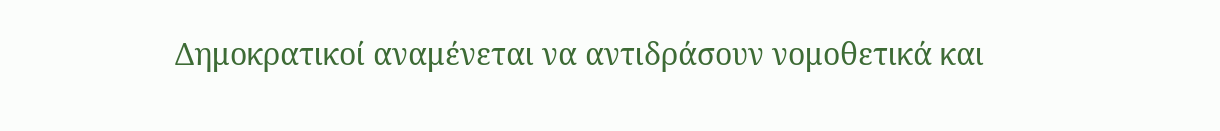Δημοκρατικοί αναμένεται να αντιδράσουν νομοθετικά και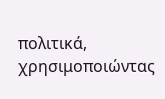πολιτικά, χρησιμοποιώντας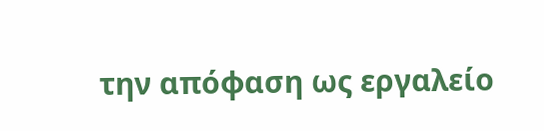την απόφαση ως εργαλείο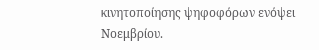κινητοποίησης ψηφοφόρων ενόψει Νοεμβρίου.